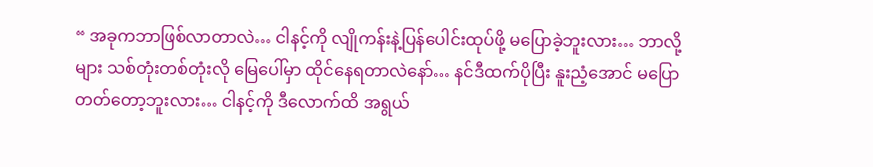“ အခုကဘာဖြစ်လာတာလဲ… ငါနင့်ကို လျိုကန်းနဲ့ပြန်ပေါင်းထုပ်ဖို့ မပြောခဲ့ဘူးလား… ဘာလို့များ သစ်တုံးတစ်တုံးလို မြေပေါ်မှာ ထိုင်နေရတာလဲနော်… နင်ဒီထက်ပိုပြီး နူးညံ့အောင် မပြောတတ်တော့ဘူးလား… ငါနင့်ကို ဒီလောက်ထိ အရွယ်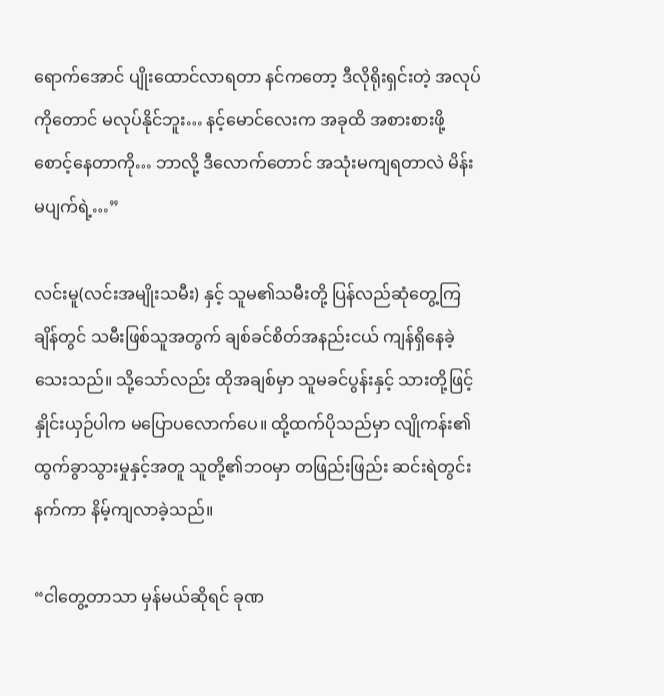ရောက်အောင် ပျိုးထောင်လာရတာ နင်ကတော့ ဒီလိုရိုးရှင်းတဲ့ အလုပ်ကိုတောင် မလုပ်နိုင်ဘူး… နင့်မောင်လေးက အခုထိ အစားစားဖို့ စောင့်နေတာကို… ဘာလို့ ဒီလောက်တောင် အသုံးမကျရတာလဲ မိန်းမပျက်ရဲ့…”

လင်းမူ(လင်းအမျိုးသမီး) နှင့် သူမ၏သမီးတို့ ပြန်လည်ဆုံတွေ့ကြချိန်တွင် သမီးဖြစ်သူအတွက် ချစ်ခင်စိတ်အနည်းငယ် ကျန်ရှိနေခဲ့သေးသည်။ သို့သော်လည်း ထိုအချစ်မှာ သူမခင်ပွန်းနှင့် သားတို့ဖြင့် နှိုင်းယှဉ်ပါက မပြောပလောက်ပေ။ ထို့ထက်ပိုသည်မှာ လျိုကန်း၏ ထွက်ခွာသွားမှုနှင့်အတူ သူတို့၏ဘဝမှာ တဖြည်းဖြည်း ဆင်းရဲတွင်းနက်ကာ နိမ့်ကျလာခဲ့သည်။

“ငါတွေ့တာသာ မှန်မယ်ဆိုရင် ခုဏ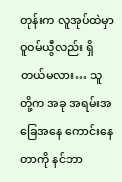တုန်းက လူအုပ်ထဲမှာ ဝူဝမ်ယွီလည်း ရှိတယ်မလား… သူတို့က အခု အရမ်းအခြေအနေ ကောင်းနေတာကို နင်ဘာ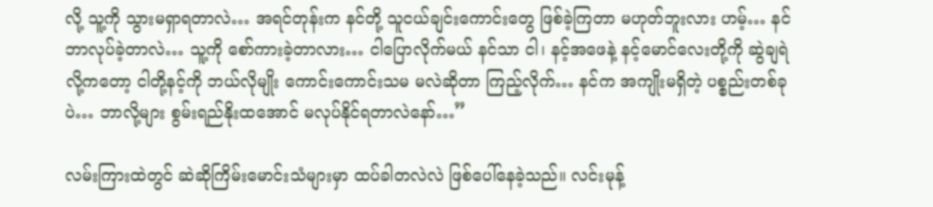လို့ သူ့ကို သွားမရှာရတာလဲ… အရင်တုန်းက နင်တို့ သူငယ်ချင်းကောင်းတွေ ဖြစ်ခဲ့ကြတာ မဟုတ်ဘူးလား ဟမ့်… နင်ဘာလုပ်ခဲ့တာလဲ… သူ့ကို စော်ကားခဲ့တာလား… ငါပြောလိုက်မယ် နင်သာ ငါ၊ နင့်အဖေနဲ့ နင့်မောင်လေးတို့ကို ဆွဲချရဲလို့ကတော့ ငါတို့နင့်ကို ဘယ်လိုမျိုး ကောင်းကောင်းသမ မလဲဆိုတာ ကြည့်လိုက်… နင်က အကျိုးမရှိတဲ့ ပစ္စည်းတစ်ခုပဲ… ဘာလို့များ စွမ်းရည်နိုးထအောင် မလုပ်နိုင်ရတာလဲနော်…”

လမ်းကြားထဲတွင် ဆဲဆိုကြိမ်းမောင်းသံများမှာ ထပ်ခါတလဲလဲ ဖြစ်ပေါ်နေခဲ့သည်။ လင်းမုန့်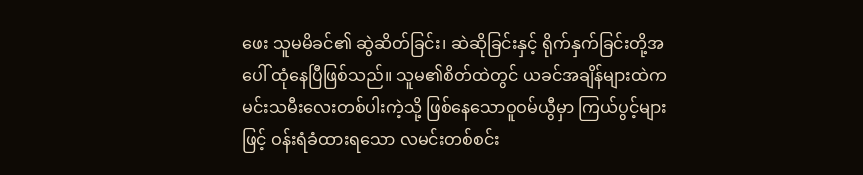ဖေး သူမမိခင်၏ ဆွဲဆိတ်ခြင်း၊ ဆဲဆိုခြင်းနှင့် ရိုက်နှက်ခြင်းတို့အပေါ် ထုံနေပြီဖြစ်သည်။ သူမ၏စိတ်ထဲတွင် ယခင်အချိန်များထဲက မင်းသမီးလေးတစ်ပါးကဲ့သို့ ဖြစ်နေသောဝူဝမ်ယွီမှာ ကြယ်ပွင့်များဖြင့် ဝန်းရံခံထားရသော လမင်းတစ်စင်း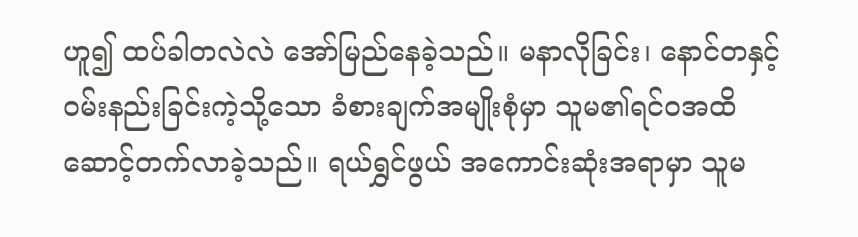ဟူ၍ ထပ်ခါတလဲလဲ အော်မြည်နေခဲ့သည်။ မနာလိုခြင်း၊ နောင်တနှင့် ဝမ်းနည်းခြင်းကဲ့သို့သော ခံစားချက်အမျိုးစုံမှာ သူမ၏ရင်ဝအထိ ဆောင့်တက်လာခဲ့သည်။ ရယ်ရွှင်ဖွယ် အကောင်းဆုံးအရာမှာ သူမ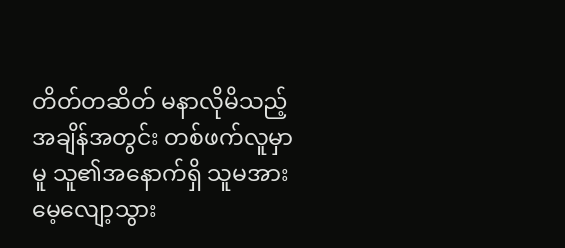တိတ်တဆိတ် မနာလိုမိသည့် အချိန်အတွင်း တစ်ဖက်လူမှာမူ သူ၏အနောက်ရှိ သူမအား မေ့လျော့သွား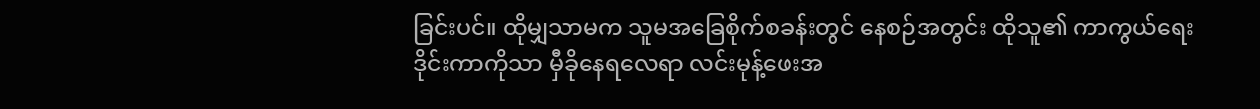ခြင်းပင်။ ထိုမျှသာမက သူမအခြေစိုက်စခန်းတွင် နေစဉ်အတွင်း ထိုသူ၏ ကာကွယ်ရေးဒိုင်းကာကိုသာ မှီခိုနေရလေရာ လင်းမုန့်ဖေးအ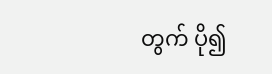တွက် ပို၍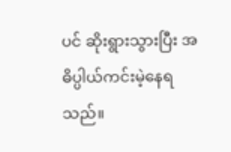ပင် ဆိုးရွားသွားပြီး အဓိပ္ပါယ်ကင်းမဲ့နေရသည်။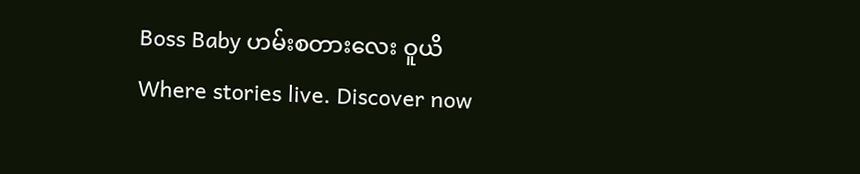Boss Baby ဟမ်းစတားလေး ဝူယိWhere stories live. Discover now